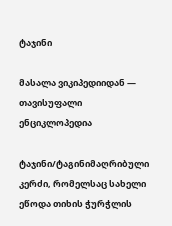ტაჯინი

მასალა ვიკიპედიიდან — თავისუფალი ენციკლოპედია

ტაჯინი/ტაგინიმაღრიბული კერძი, რომელსაც სახელი ეწოდა თიხის ჭურჭლის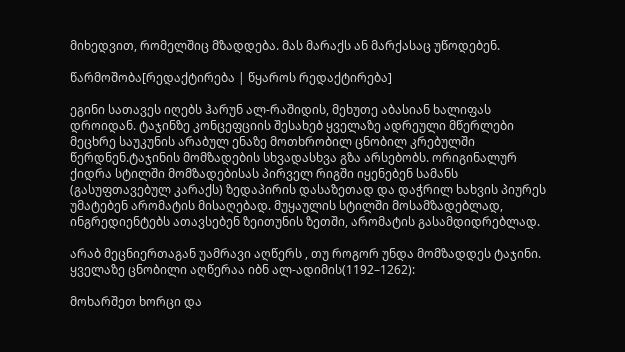მიხედვით, რომელშიც მზადდება. მას მარაქს ან მარქასაც უწოდებენ.

წარმოშობა[რედაქტირება | წყაროს რედაქტირება]

ეგინი სათავეს იღებს ჰარუნ ალ-რაშიდის, მეხუთე აბასიან ხალიფას დროიდან. ტაჯინზე კონცეფციის შესახებ ყველაზე ადრეული მწერლები მეცხრე საუკუნის არაბულ ენაზე მოთხრობილ ცნობილ კრებულში წერდნენ.ტაჯინის მომზადების სხვადასხვა გზა არსებობს. ორიგინალურ ქიდრა სტილში მომზადებისას პირველ რიგში იყენებენ სამანს (გასუფთავებულ კარაქს) ზედაპირის დასაზეთად და დაჭრილ ხახვის პიურეს უმატებენ არომატის მისაღებად. მუყაულის სტილში მოსამზადებლად, ინგრედიენტებს ათავსებენ ზეითუნის ზეთში, არომატის გასამდიდრებლად.

არაბ მეცნიერთაგან უამრავი აღწერს , თუ როგორ უნდა მომზადდეს ტაჯინი. ყველაზე ცნობილი აღწერაა იბნ ალ-ადიმის(1192–1262):

მოხარშეთ ხორცი და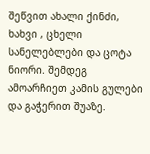შეწვით ახალი ქინძი, ხახვი , ცხელი სანელებლები და ცოტა ნიორი. შემდეგ ამოარჩიეთ კამის გულები და გაჭერით შუაზე.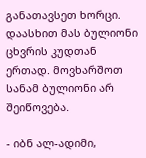განათავსეთ ხორცი. დაასხით მას ბულიონი ცხვრის კუდთან ერთად. მოვხარშოთ სანამ ბულიონი არ შეიწოვება.

- იბნ ალ-ადიმი,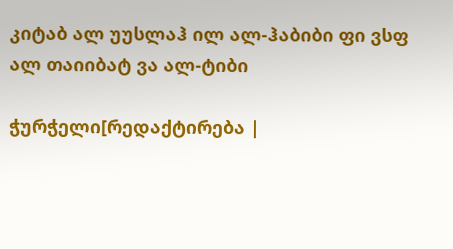კიტაბ ალ უუსლაჰ ილ ალ-ჰაბიბი ფი ვსფ ალ თაიიბატ ვა ალ-ტიბი

ჭურჭელი[რედაქტირება |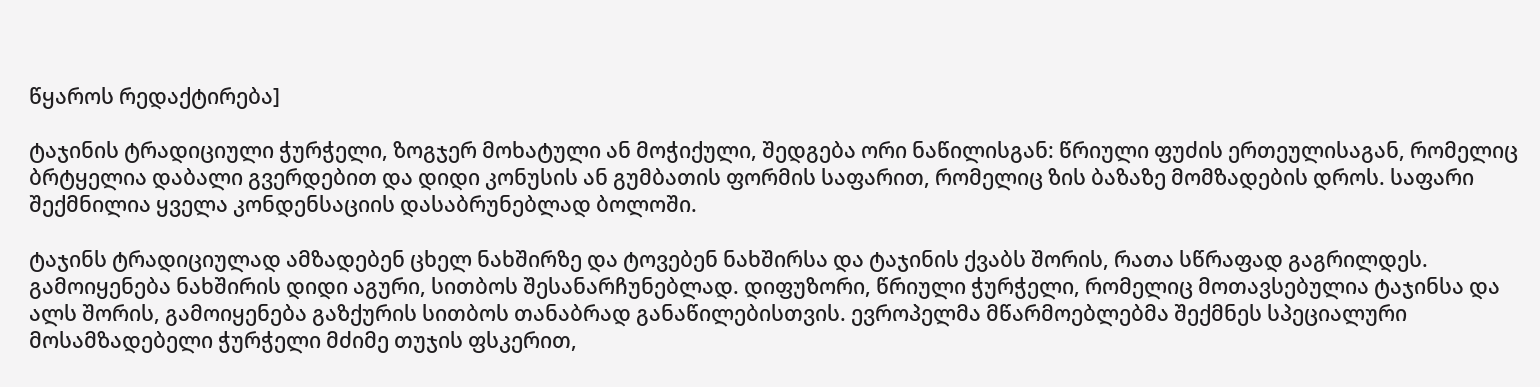წყაროს რედაქტირება]

ტაჯინის ტრადიციული ჭურჭელი, ზოგჯერ მოხატული ან მოჭიქული, შედგება ორი ნაწილისგან: წრიული ფუძის ერთეულისაგან, რომელიც ბრტყელია დაბალი გვერდებით და დიდი კონუსის ან გუმბათის ფორმის საფარით, რომელიც ზის ბაზაზე მომზადების დროს. საფარი შექმნილია ყველა კონდენსაციის დასაბრუნებლად ბოლოში.

ტაჯინს ტრადიციულად ამზადებენ ცხელ ნახშირზე და ტოვებენ ნახშირსა და ტაჯინის ქვაბს შორის, რათა სწრაფად გაგრილდეს. გამოიყენება ნახშირის დიდი აგური, სითბოს შესანარჩუნებლად. დიფუზორი, წრიული ჭურჭელი, რომელიც მოთავსებულია ტაჯინსა და ალს შორის, გამოიყენება გაზქურის სითბოს თანაბრად განაწილებისთვის. ევროპელმა მწარმოებლებმა შექმნეს სპეციალური მოსამზადებელი ჭურჭელი მძიმე თუჯის ფსკერით,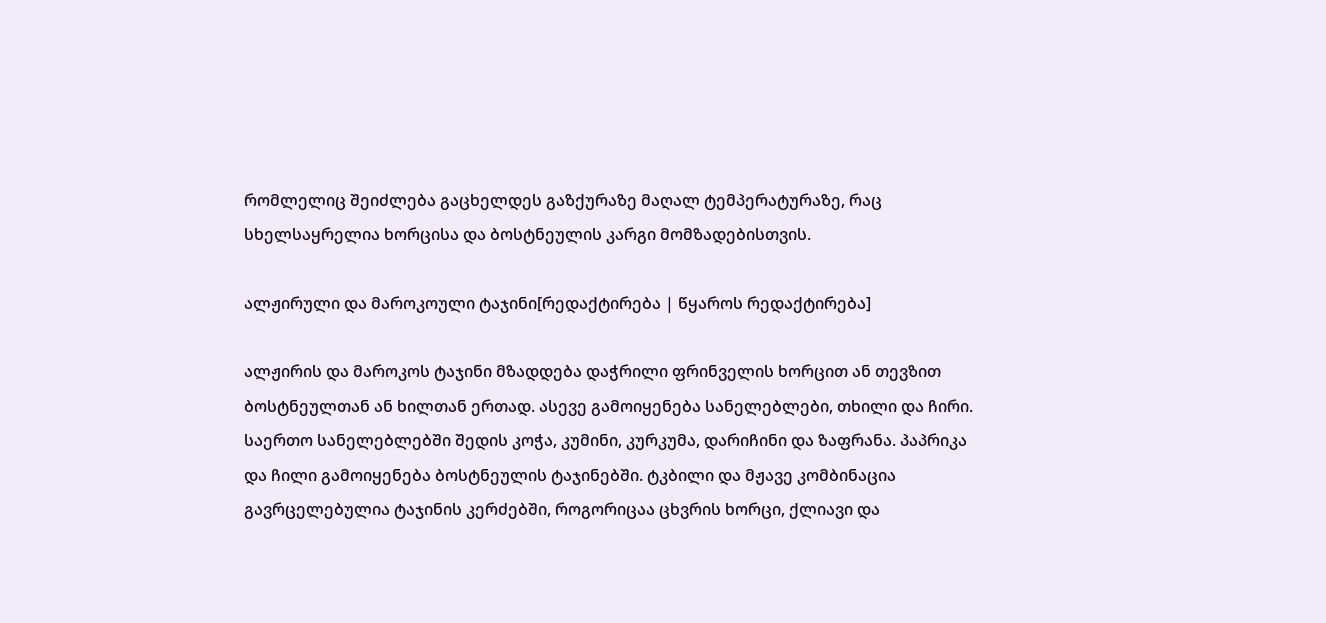რომლელიც შეიძლება გაცხელდეს გაზქურაზე მაღალ ტემპერატურაზე, რაც სხელსაყრელია ხორცისა და ბოსტნეულის კარგი მომზადებისთვის.

ალჟირული და მაროკოული ტაჯინი[რედაქტირება | წყაროს რედაქტირება]

ალჟირის და მაროკოს ტაჯინი მზადდება დაჭრილი ფრინველის ხორცით ან თევზით ბოსტნეულთან ან ხილთან ერთად. ასევე გამოიყენება სანელებლები, თხილი და ჩირი. საერთო სანელებლებში შედის კოჭა, კუმინი, კურკუმა, დარიჩინი და ზაფრანა. პაპრიკა და ჩილი გამოიყენება ბოსტნეულის ტაჯინებში. ტკბილი და მჟავე კომბინაცია გავრცელებულია ტაჯინის კერძებში, როგორიცაა ცხვრის ხორცი, ქლიავი და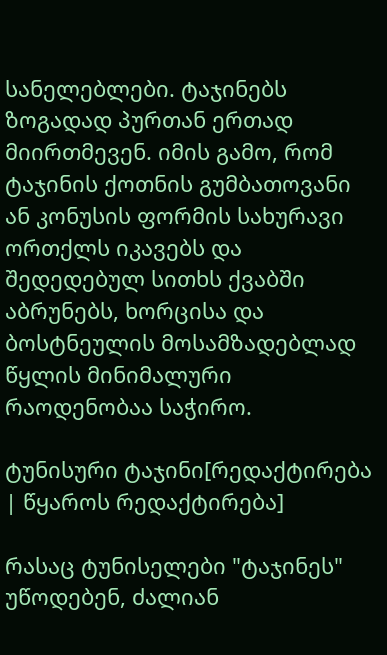სანელებლები. ტაჯინებს ზოგადად პურთან ერთად მიირთმევენ. იმის გამო, რომ ტაჯინის ქოთნის გუმბათოვანი ან კონუსის ფორმის სახურავი ორთქლს იკავებს და შედედებულ სითხს ქვაბში აბრუნებს, ხორცისა და ბოსტნეულის მოსამზადებლად წყლის მინიმალური რაოდენობაა საჭირო.

ტუნისური ტაჯინი[რედაქტირება | წყაროს რედაქტირება]

რასაც ტუნისელები "ტაჯინეს" უწოდებენ, ძალიან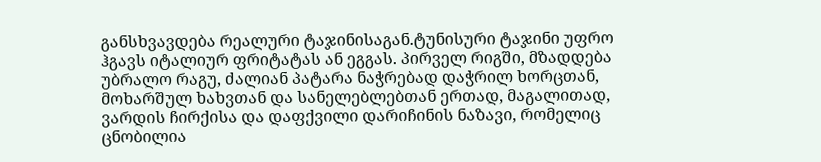განსხვავდება რეალური ტაჯინისაგან.ტუნისური ტაჯინი უფრო ჰგავს იტალიურ ფრიტატას ან ეგგას. პირველ რიგში, მზადდება უბრალო რაგუ, ძალიან პატარა ნაჭრებად დაჭრილ ხორცთან, მოხარშულ ხახვთან და სანელებლებთან ერთად, მაგალითად, ვარდის ჩირქისა და დაფქვილი დარიჩინის ნაზავი, რომელიც ცნობილია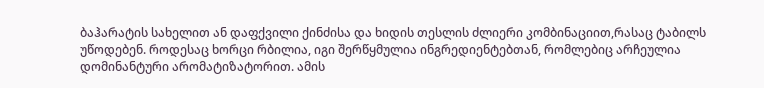ბაჰარატის სახელით ან დაფქვილი ქინძისა და ხიდის თესლის ძლიერი კომბინაციით,რასაც ტაბილს უწოდებენ. როდესაც ხორცი რბილია, იგი შერწყმულია ინგრედიენტებთან, რომლებიც არჩეულია დომინანტური არომატიზატორით. ამის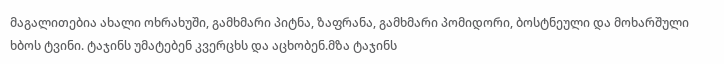მაგალითებია ახალი ოხრახუში, გამხმარი პიტნა, ზაფრანა, გამხმარი პომიდორი, ბოსტნეული და მოხარშული ხბოს ტვინი. ტაჯინს უმატებენ კვერცხს და აცხობენ.მზა ტაჯინს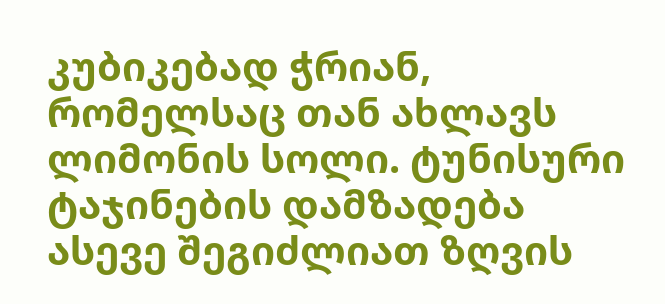კუბიკებად ჭრიან, რომელსაც თან ახლავს ლიმონის სოლი. ტუნისური ტაჯინების დამზადება ასევე შეგიძლიათ ზღვის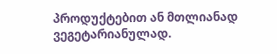პროდუქტებით ან მთლიანად ვეგეტარიანულად.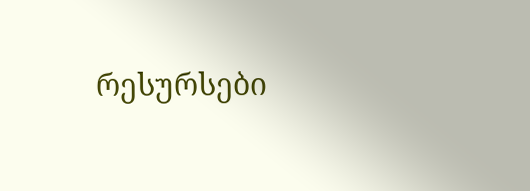რესურსები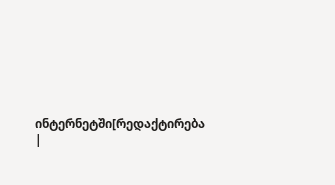ინტერნეტში[რედაქტირება |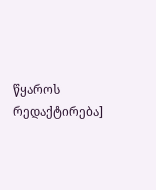წყაროს რედაქტირება]